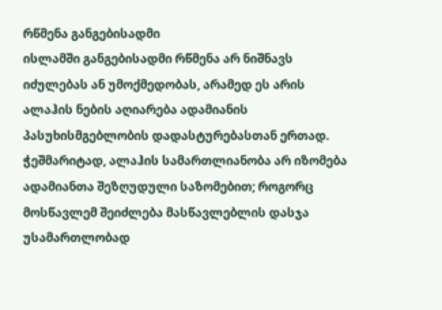რწმენა განგებისადმი
ისლამში განგებისადმი რწმენა არ ნიშნავს იძულებას ან უმოქმედობას, არამედ ეს არის ალაჰის ნების აღიარება ადამიანის პასუხისმგებლობის დადასტურებასთან ერთად. ჭეშმარიტად, ალაჰის სამართლიანობა არ იზომება ადამიანთა შეზღუდული საზომებით; როგორც მოსწავლემ შეიძლება მასწავლებლის დასჯა უსამართლობად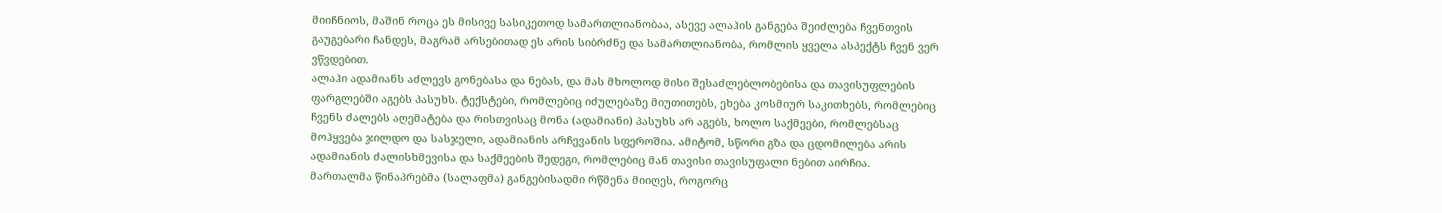მიიჩნიოს, მაშინ როცა ეს მისივე სასიკეთოდ სამართლიანობაა, ასევე ალაჰის განგება შეიძლება ჩვენთვის გაუგებარი ჩანდეს, მაგრამ არსებითად ეს არის სიბრძნე და სამართლიანობა, რომლის ყველა ასპექტს ჩვენ ვერ ვწვდებით.
ალაჰი ადამიანს აძლევს გონებასა და ნებას, და მას მხოლოდ მისი შესაძლებლობებისა და თავისუფლების ფარგლებში აგებს პასუხს. ტექსტები, რომლებიც იძულებაზე მიუთითებს, ეხება კოსმიურ საკითხებს, რომლებიც ჩვენს ძალებს აღემატება და რისთვისაც მონა (ადამიანი) პასუხს არ აგებს, ხოლო საქმეები, რომლებსაც მოჰყვება ჯილდო და სასჯელი, ადამიანის არჩევანის სფეროშია. ამიტომ, სწორი გზა და ცდომილება არის ადამიანის ძალისხმევისა და საქმეების შედეგი, რომლებიც მან თავისი თავისუფალი ნებით აირჩია.
მართალმა წინაპრებმა (სალაფმა) განგებისადმი რწმენა მიიღეს, როგორც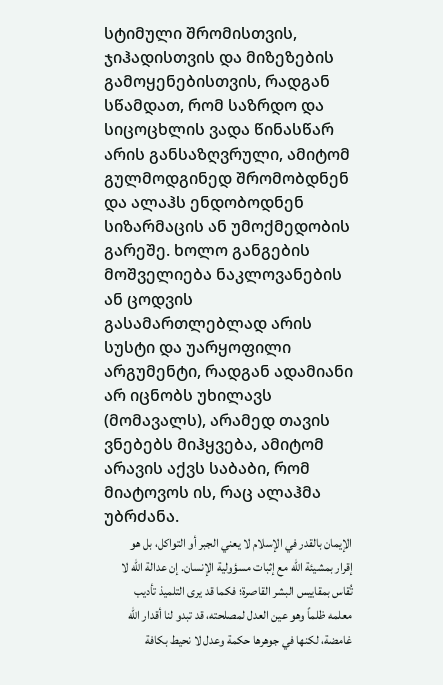სტიმული შრომისთვის, ჯიჰადისთვის და მიზეზების გამოყენებისთვის, რადგან სწამდათ, რომ საზრდო და სიცოცხლის ვადა წინასწარ არის განსაზღვრული, ამიტომ გულმოდგინედ შრომობდნენ და ალაჰს ენდობოდნენ სიზარმაცის ან უმოქმედობის გარეშე. ხოლო განგების მოშველიება ნაკლოვანების ან ცოდვის გასამართლებლად არის სუსტი და უარყოფილი არგუმენტი, რადგან ადამიანი არ იცნობს უხილავს (მომავალს), არამედ თავის ვნებებს მიჰყვება, ამიტომ არავის აქვს საბაბი, რომ მიატოვოს ის, რაც ალაჰმა უბრძანა.
الإيمان بالقدر في الإسلام لا يعني الجبر أو التواكل، بل هو إقرار بمشيئة الله مع إثبات مسؤولية الإنسان. إن عدالة الله لا تُقاس بمقاييس البشر القاصرة؛ فكما قد يرى التلميذ تأديب معلمه ظلماً وهو عين العدل لمصلحته، قد تبدو لنا أقدار الله غامضة، لكنها في جوهرها حكمة وعدل لا نحيط بكافة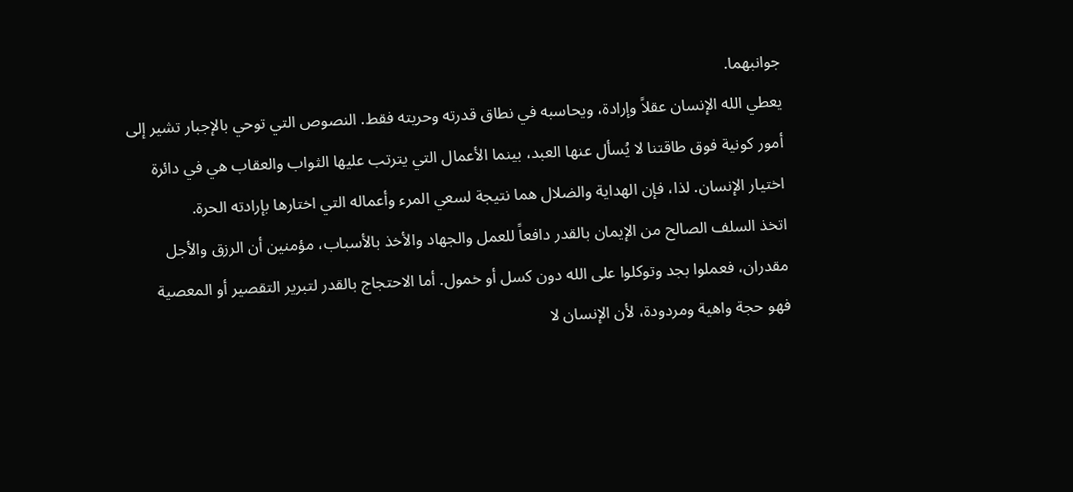جوانبهما.
يعطي الله الإنسان عقلاً وإرادة، ويحاسبه في نطاق قدرته وحريته فقط. النصوص التي توحي بالإجبار تشير إلى أمور كونية فوق طاقتنا لا يُسأل عنها العبد، بينما الأعمال التي يترتب عليها الثواب والعقاب هي في دائرة اختيار الإنسان. لذا، فإن الهداية والضلال هما نتيجة لسعي المرء وأعماله التي اختارها بإرادته الحرة.
اتخذ السلف الصالح من الإيمان بالقدر دافعاً للعمل والجهاد والأخذ بالأسباب، مؤمنين أن الرزق والأجل مقدران، فعملوا بجد وتوكلوا على الله دون كسل أو خمول. أما الاحتجاج بالقدر لتبرير التقصير أو المعصية فهو حجة واهية ومردودة، لأن الإنسان لا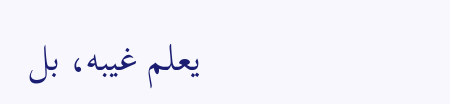يعلم غيبه، بل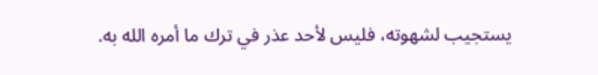يستجيب لشهوته، فليس لأحد عذر في ترك ما أمره الله به.